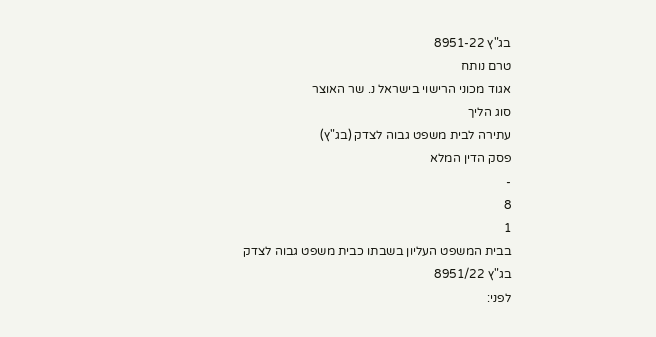בג"ץ 8951-22
טרם נותח
אגוד מכוני הרישוי בישראל נ. שר האוצר
סוג הליך
עתירה לבית משפט גבוה לצדק (בג"ץ)
פסק הדין המלא
-
8
1
בבית המשפט העליון בשבתו כבית משפט גבוה לצדק
בג"ץ 8951/22
לפני: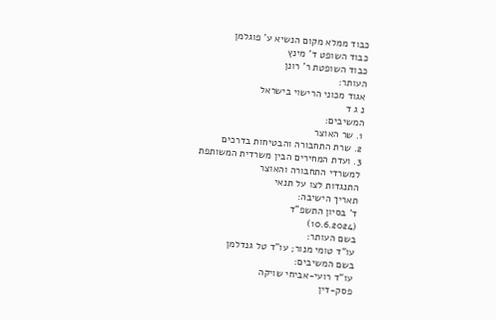כבוד ממלא מקום הנשיא ע' פוגלמן
כבוד השופט ד' מינץ
כבוד השופטת ר' רונן
העותר:
אגוד מכוני הרישוי בישראל
נ ג ד
המשיבים:
1. שר האוצר
2. שרת התחבורה והבטיחות בדרכים
3. ועדת המחירים הבין משרדית המשותפת
למשרדי התחבורה והאוצר
התנגדות לצו על תנאי
תאריך הישיבה:
ד' בסיון התשפ"ד
(10.6.2024)
בשם העותר:
עו"ד טומי מנור; עו"ד טל גנדלמן
בשם המשיבים:
עו"ד רועי-אביחי שויקה
פסק-דין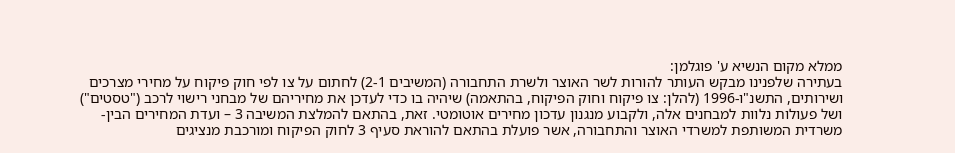ממלא מקום הנשיא ע' פוגלמן:
בעתירה שלפנינו מבקש העותר להורות לשר האוצר ולשרת התחבורה (המשיבים 2-1) לחתום על צו לפי חוק פיקוח על מחירי מצרכים ושירותים, התשנ"ו-1996 (להלן: צו פיקוח וחוק הפיקוח, בהתאמה) שיהיה בו כדי לעדכן את מחיריהם של מבחני רישוי לרכב ("טסטים") ושל פעולות נלוות למבחנים אלה, ולקבוע מנגנון עדכון מחירים אוטומטי. זאת, בהתאם להמלצת המשיבה 3 – ועדת המחירים הבין-משרדית המשותפת למשרדי האוצר והתחבורה, אשר פועלת בהתאם להוראת סעיף 3 לחוק הפיקוח ומורכבת מנציגים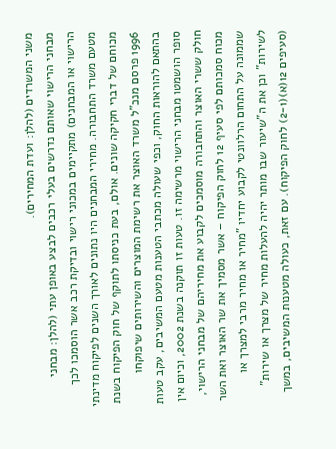משני המשרדים (להלן: ועדת המחירים).
מבחני הרישוי שאותם נדרשים בעלי רכבים לבצע באופן עתי (להלן: מבחני הרישוי או המבחנים) מתקיימים במכוני רישוי ובדיקת רכב אשר הוסמכו לכך מטעם משרד התחבורה. מחירי המבחנים היו נתונים לאורך השנים לפיקוח מדינתי מכוחם של דברי חקיקה שונים. אולם, בעת כניסתו לתוקף של חוק הפיקוח בשנת 1996 פרסם מנכ"ל משרד האוצר את רשימת המוצרים והשירותים שיפוקחו בהתאם להוראות החוק, וכפי שעולה מכתבי הטענות מטעם המשיבים, עקב טעות סופר הושמטו מבחני הרישוי מרשימה זו. טעות זו תוקנה בשנת 2002, וכיום אין חולק ששרי האוצר והתחבורה מוסמכים לקבוע את מחיריהם של מבחני הרישוי, מכוח סמכותם לפי סעיף 12 לחוק הפיקוח – אשר מסמיך את שר האוצר ואת השר שממונה על התחום הרלוונטי לקבוע יחדיו "מחיר או מחיר מרבי למצרך או לשירות" וכן את ה"שיעור שבו מותר יהיה להעלות מחיר של מצרך או שירות" (סעיפים 12(א)(2-1) לחוק הפיקוח). עם זאת, כעולה מטענות המשיבים, במשך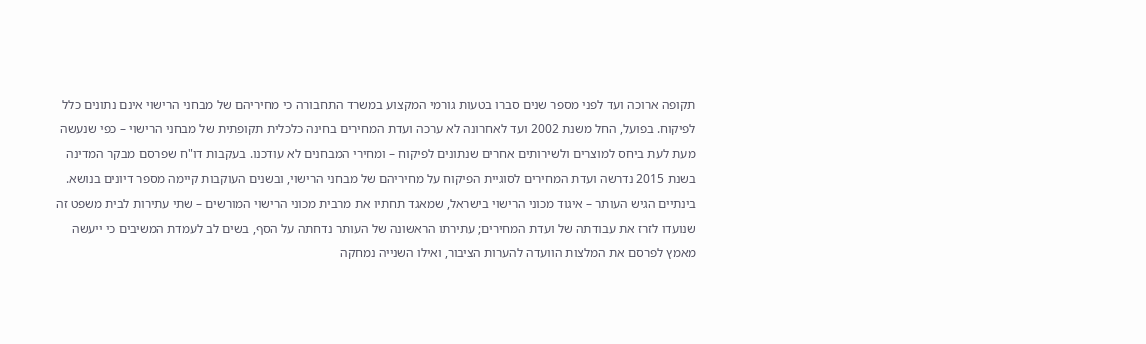תקופה ארוכה ועד לפני מספר שנים סברו בטעות גורמי המקצוע במשרד התחבורה כי מחיריהם של מבחני הרישוי אינם נתונים כלל לפיקוח. בפועל, החל משנת 2002 ועד לאחרונה לא ערכה ועדת המחירים בחינה כלכלית תקופתית של מבחני הרישוי – כפי שנעשה מעת לעת ביחס למוצרים ולשירותים אחרים שנתונים לפיקוח – ומחירי המבחנים לא עודכנו. בעקבות דו"ח שפרסם מבקר המדינה בשנת 2015 נדרשה ועדת המחירים לסוגיית הפיקוח על מחיריהם של מבחני הרישוי, ובשנים העוקבות קיימה מספר דיונים בנושא. בינתיים הגיש העותר – איגוד מכוני הרישוי בישראל, שמאגד תחתיו את מרבית מכוני הרישוי המורשים – שתי עתירות לבית משפט זה שנועדו לזרז את עבודתה של ועדת המחירים; עתירתו הראשונה של העותר נדחתה על הסף, בשים לב לעמדת המשיבים כי ייעשה מאמץ לפרסם את המלצות הוועדה להערות הציבור, ואילו השנייה נמחקה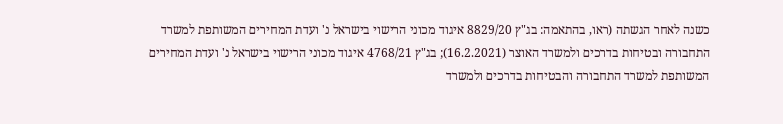כשנה לאחר הגשתה (ראו, בהתאמה: בג"ץ 8829/20 איגוד מכוני הרישוי בישראל נ' ועדת המחירים המשותפת למשרד התחבורה ובטיחות בדרכים ולמשרד האוצר (16.2.2021); בג"ץ 4768/21 איגוד מכוני הרישוי בישראל נ' ועדת המחירים המשותפת למשרד התחבורה והבטיחות בדרכים ולמשרד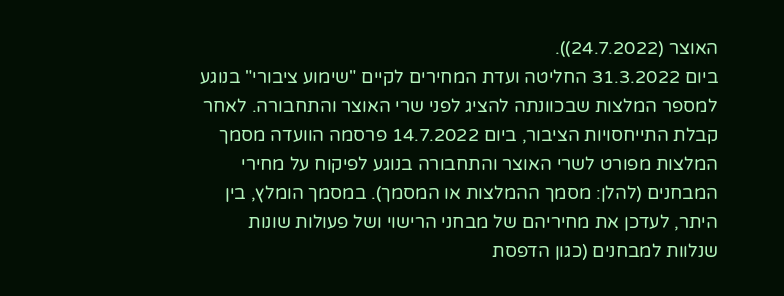האוצר (24.7.2022)).
ביום 31.3.2022 החליטה ועדת המחירים לקיים "שימוע ציבורי" בנוגע למספר המלצות שבכוונתה להציג לפני שרי האוצר והתחבורה. לאחר קבלת התייחסויות הציבור, ביום 14.7.2022 פרסמה הוועדה מסמך המלצות מפורט לשרי האוצר והתחבורה בנוגע לפיקוח על מחירי המבחנים (להלן: מסמך ההמלצות או המסמך). במסמך הומלץ, בין היתר, לעדכן את מחיריהם של מבחני הרישוי ושל פעולות שונות שנלוות למבחנים (כגון הדפסת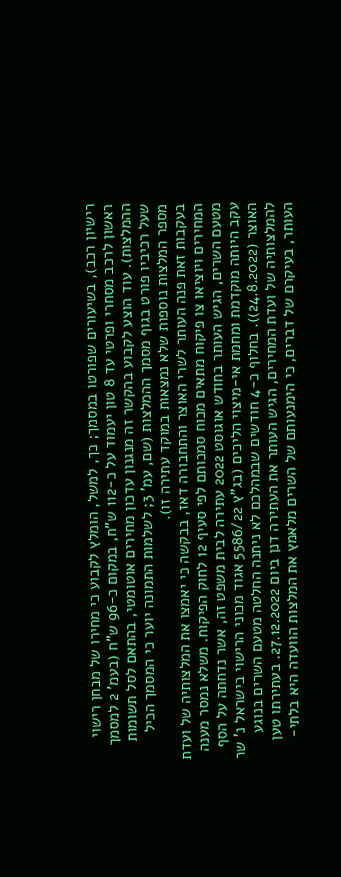רישיון רכב), בשיעורים שפורטו במסמך; כך, למשל, הומלץ לקבוע כי מחירו של מבחן רישוי ראשון לרכב מסחרי ופרטי עד 8 טון יעמוד על כ-112 ש"ח, במקום כ-96 ש"ח (בעמ' 2 למסמך ההמלצות). עוד הוצע לקבוע בהקשר זה מנגנון עדכון מחירים אוטומטי, בהתאם לסל תשומות שעל רכיביו פורט בגוף מסמך ההמלצות (שם, עמ' 3; לשלמות התמונה יוער כי המסמך הכיל מספר המלצות נוספות שלא נמצאות במוקד עתירה זו).
בעקבות זאת פנה העותר לשרי האוצר והתחבורה דאז, בבקשה כי יאמצו את המלצותיה של ועדת המחירים ויוציאו צו פיקוח מתאים מכוח סמכותם לפי סעיף 12 לחוק הפיקוח. משלא נמסר מענה מטעם השרים, הגיש העותר בחודש אוגוסט 2022 עתירה לבית משפט זה, אשר נדחתה על הסף עקב היותה מוקדמת ומחמת אי-מיצוי הליכים (בג"ץ 5586/22 אגוד מכוני הרישוי בישראל נ' שר האוצר (24.8.2022)). בחלוף כ-4 חודשים שבמהלכם לא ניתנה החלטה מטעם השרים בנוגע להמלצותיה של ועדת המחירים, הגיש העותר את העתירה דנן ביום 27.12.2022. בעתירתו טען העותר, בעיקרם של דברים, כי הימנעותם של השרים מלאמץ את המלצות הוועדה היא בלתי-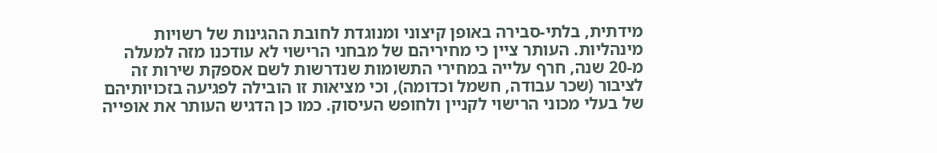מידתית, בלתי-סבירה באופן קיצוני ומנוגדת לחובת ההגינות של רשויות מינהליות. העותר ציין כי מחיריהם של מבחני הרישוי לא עודכנו מזה למעלה מ-20 שנה, חרף עלייה במחירי התשומות שנדרשות לשם אספקת שירות זה לציבור (שכר עבודה, חשמל וכדומה), וכי מציאות זו הובילה לפגיעה בזכויותיהם של בעלי מכוני הרישוי לקניין ולחופש העיסוק. כמו כן הדגיש העותר את אופייה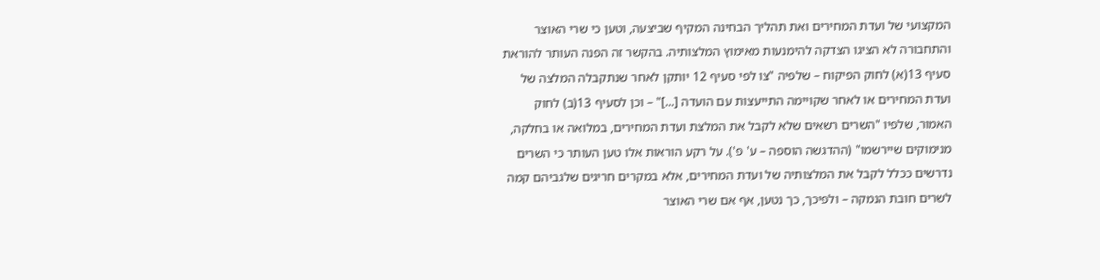המקצועי של ועדת המחירים ואת תהליך הבחינה המקיף שביצעה, וטען כי שרי האוצר והתחבורה לא הציגו הצדקה להימנעות מאימוץ המלצותיה. בהקשר זה הפנה העותר להוראת סעיף 13(א) לחוק הפיקוח – שלפיה "צו לפי סעיף 12 יותקן לאחר שנתקבלה המלצה של ועדת המחירים או לאחר שקויימה התייעצות עם הועדה [...]" – וכן לסעיף 13(ב) לחוק האמור, שלפיו "השרים רשאים שלא לקבל את המלצת ועדת המחירים, במלואה או בחלקה, מנימוקים שיירשמו" (ההדגשה הוספה – ע' פ'). על רקע הוראות אלו טען העותר כי השרים נדרשים ככלל לקבל את המלצותיה של ועדת המחירים, אלא במקרים חריגים שלגביהם קמה לשרים חובת הנמקה – ולפיכך, כך נטען, אף אם שרי האוצר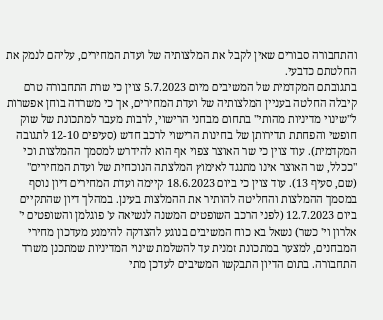והתחבורה סבורים שאין לקבל את המלצותיה של ועדת המחירים, עליהם לנמק את החלטתם כדבעי.
בתגובתם המקדמית של המשיבים מיום 5.7.2023 צוין כי שרת התחבורה טרם קיבלה החלטה בעניין המלצותיה של ועדת המחירים, אך כי משרדה בוחן אפשרות ל"שינוי מדיניות מהותי" בתחום מבחני הרישוי, לרבות מעבר למתכונת של שוק חופשי והפחתת תדירותן של בחינות הרישוי לרכב חדש (סעיפים 12-10 לתגובה המקדמית). עוד צוין כי שר האוצר צפוי אף הוא להידרש למסמך ההמלצות וכי "ככלל, שר האוצר אינו מתנגד לאימוץ המלצתה הנוכחית של ועדת המחירים" (שם, סעיף 13). עוד צוין כי ביום 18.6.2023 קיימה ועדת המחירים דיון נוסף במסמך ההמלצות והחליטה להותיר את ההמלצות בעינן. במהלך דיון שהתקיים ביום 12.7.2023 (לפני הרכב השופטים המשנה לנשיאה ע' פוגלמן והשופטים י' אלרון וי' כשר) נשאל בא כוח המשיבים בנוגע להצדקה להימנע מעדכון מחירי המבחנים, למצער במתכונת זמנית עד להשלמת שינוי המדיניות שמתכנן משרד התחבורה. בתום הדיון התבקשו המשיבים לעדכן מתי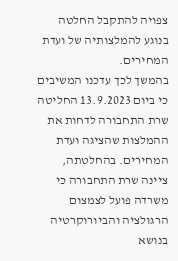צפויה להתקבל החלטה בנוגע להמלצותיה של ועדת המחירים.
בהמשך לכך עדכנו המשיבים כי ביום 13.9.2023 החליטה שרת התחבורה לדחות את ההמלצות שהציגה ועדת המחירים. בהחלטתה, ציינה שרת התחבורה כי משרדה פועל לצמצום הרגולציה והביורוקרטיה בנושא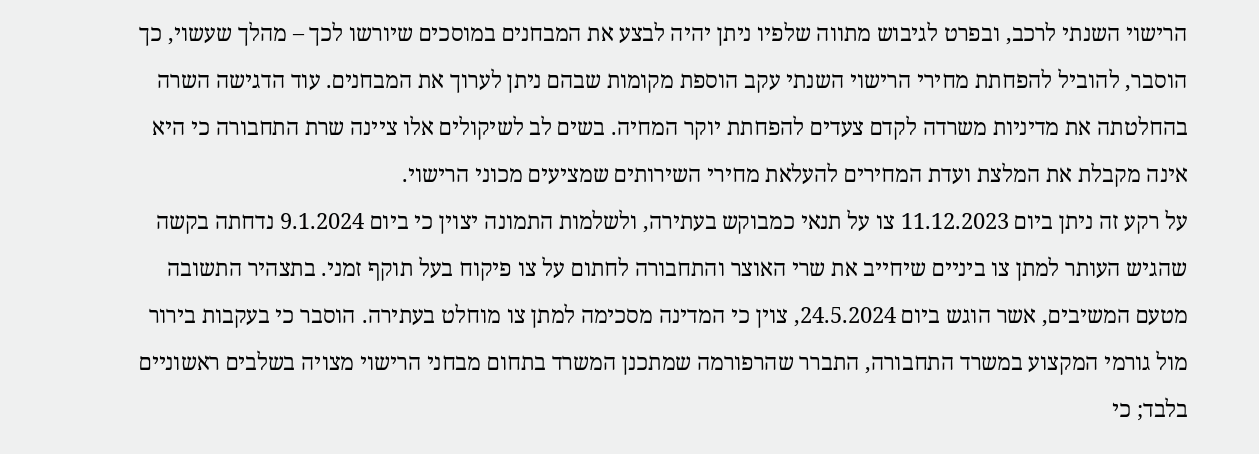הרישוי השנתי לרכב, ובפרט לגיבוש מתווה שלפיו ניתן יהיה לבצע את המבחנים במוסכים שיורשו לכך – מהלך שעשוי, כך הוסבר, להוביל להפחתת מחירי הרישוי השנתי עקב הוספת מקומות שבהם ניתן לערוך את המבחנים. עוד הדגישה השרה בהחלטתה את מדיניות משרדה לקדם צעדים להפחתת יוקר המחיה. בשים לב לשיקולים אלו ציינה שרת התחבורה כי היא אינה מקבלת את המלצת ועדת המחירים להעלאת מחירי השירותים שמציעים מכוני הרישוי.
על רקע זה ניתן ביום 11.12.2023 צו על תנאי כמבוקש בעתירה, ולשלמות התמונה יצוין כי ביום 9.1.2024 נדחתה בקשה שהגיש העותר למתן צו ביניים שיחייב את שרי האוצר והתחבורה לחתום על צו פיקוח בעל תוקף זמני. בתצהיר התשובה מטעם המשיבים, אשר הוגש ביום 24.5.2024, צוין כי המדינה מסכימה למתן צו מוחלט בעתירה. הוסבר כי בעקבות בירור מול גורמי המקצוע במשרד התחבורה, התברר שהרפורמה שמתכנן המשרד בתחום מבחני הרישוי מצויה בשלבים ראשוניים בלבד; כי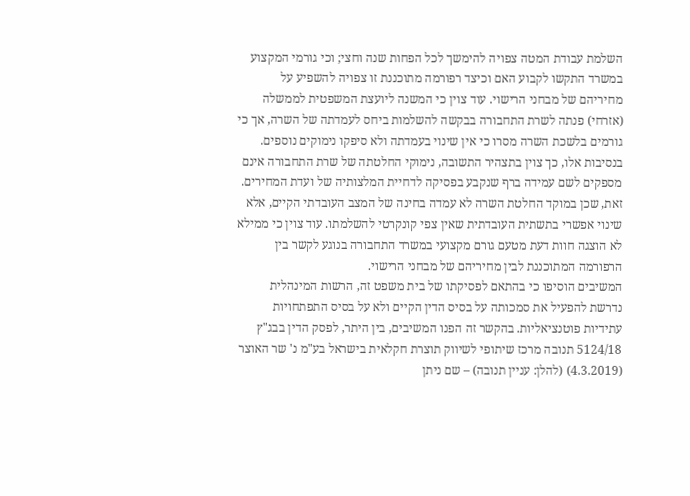השלמת עבודת המטה צפויה להימשך לכל הפחות שנה וחצי; וכי גורמי המקצוע במשרד התקשו לקבוע האם וכיצד רפורמה מתוכננת זו צפויה להשפיע על מחיריהם של מבחני הרישוי. עוד צוין כי המשנה ליועצת המשפטית לממשלה (אזרחי) פנתה לשרת התחבורה בבקשה להשלמות ביחס לעמדתה של השרה, אך כי גורמים בלשכת השרה מסרו כי אין שינוי בעמדתה ולא סיפקו נימוקים נוספים. בנסיבות אלו, כך צוין בתצהיר התשובה, נימוקי החלטתה של שרת התחבורה אינם מספקים לשם עמידה ברף שנקבע בפסיקה לדחיית המלצותיה של ועדת המחירים. זאת, שכן במוקד החלטת השרה לא עמדה בחינה של המצב העובדתי הקיים, אלא שינוי אפשרי בתשתית העובדתית שאין צפי קונקרטי להשלמתו. עוד צוין כי ממילא לא הוצגה חוות דעת מטעם גורם מקצועי במשרד התחבורה בנוגע לקשר בין הרפורמה המתוכננת לבין מחיריהם של מבחני הרישוי.
המשיבים הוסיפו כי בהתאם לפסיקתו של בית משפט זה, הרשות המינהלית נדרשת להפעיל את סמכותה על בסיס הדין הקיים ולא על בסיס התפתחויות עתידיות פוטנציאליות. בהקשר זה הפנו המשיבים, בין היתר, לפסק הדין בבג"ץ 5124/18 תנובה מרכז שיתופי לשיווק תוצרת חקלאית בישראל בע"מ נ' שר האוצר (4.3.2019) (להלן: עניין תנובה) – שם ניתן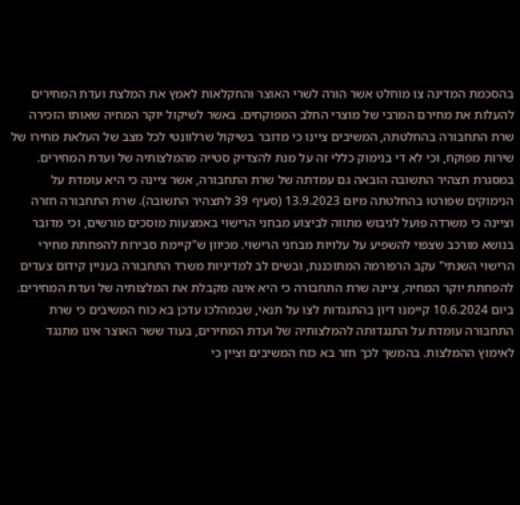בהסכמת המדינה צו מוחלט אשר הורה לשרי האוצר והחקלאות לאמץ את המלצת ועדת המחירים להעלות את מחירם המרבי של מוצרי החלב המפוקחים. באשר לשיקול יוקר המחיה שאותו הזכירה שרת התחבורה בהחלטתה, המשיבים ציינו כי מדובר בשיקול שרלוונטי לכל מצב של העלאת מחירו של שירות מפוקח, וכי לא די בנימוק כללי זה על מנת להצדיק סטייה מהמלצותיה של ועדת המחירים.
במסגרת תצהיר התשובה הובאה גם עמדתה של שרת התחבורה, אשר ציינה כי היא עומדת על הנימוקים שפורטו בהחלטתה מיום 13.9.2023 (סעיף 39 לתצהיר התשובה). שרת התחבורה חזרה וציינה כי משרדה פועל לגיבוש מתווה לביצוע מבחני הרישוי באמצעות מוסכים מורשים, וכי מדובר בנושא מורכב שצפוי להשפיע על עלויות מבחני הרישוי. מכיוון ש"קיימת סבירות להפחתת מחירי הרישוי השנתי" עקב הרפורמה המתוכננת, ובשים לב למדיניות משרד התחבורה בעניין קידום צעדים להפחתת יוקר המחיה, ציינה שרת התחבורה כי היא אינה מקבלת את המלצותיה של ועדת המחירים.
ביום 10.6.2024 קיימנו דיון בהתנגדות לצו על תנאי, שבמהלכו עדכן בא כוח המשיבים כי שרת התחבורה עומדת על התנגדותה להמלצותיה של ועדת המחירים, בעוד ששר האוצר אינו מתנגד לאימוץ ההמלצות. בהמשך לכך חזר בא כוח המשיבים וציין כי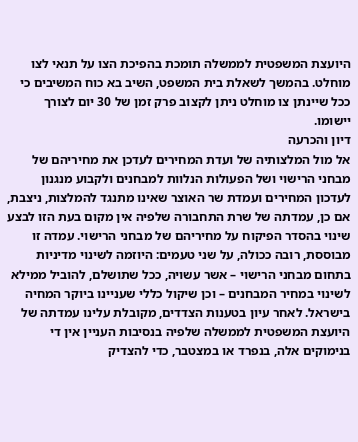היועצת המשפטית לממשלה תומכת בהפיכת הצו על תנאי לצו מוחלט. בהמשך לשאלת בית המשפט, השיב בא כוח המשיבים כי ככל שיינתן צו מוחלט ניתן לקצוב פרק זמן של 30 יום לצורך יישומו.
דיון והכרעה
אל מול המלצותיה של ועדת המחירים לעדכן את מחיריהם של מבחני הרישוי ושל הפעולות הנלוות למבחנים ולקבוע מנגנון לעדכון המחירים ועמדת שר האוצר שאינו מתנגד להמלצות, ניצבת, אם כן, עמדתה של שרת התחבורה שלפיה אין מקום בעת הזו לבצע שינוי בהסדר הפיקוח על מחיריהם של מבחני הרישוי. עמדה זו מבוססת, רובה ככולה, על שני טעמים: היוזמה לשינוי מדיניות בתחום מבחני הרישוי – אשר עשויה, ככל שתושלם, להוביל ממילא לשינוי במחיר המבחנים – וכן שיקול כללי שעניינו ביוקר המחיה בישראל. לאחר עיון בטענות הצדדים, מקובלת עלינו עמדתה של היועצת המשפטית לממשלה שלפיה בנסיבות העניין אין די בנימוקים אלה, בנפרד או במצטבר, כדי להצדיק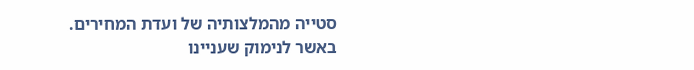סטייה מהמלצותיה של ועדת המחירים.
באשר לנימוק שעניינו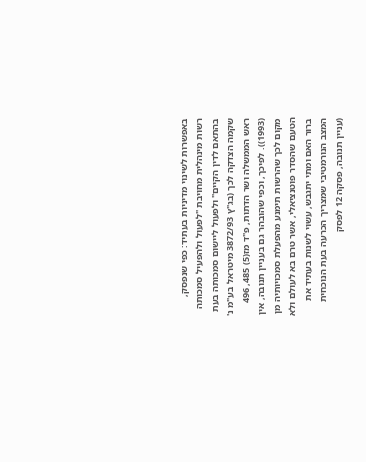באפשרות לשינוי מדיניות בעתיד: כפי שנפסק, רשות מינהלית מחויבת "לפעול ולהפעיל סמכותה בהתאם לדין הקיים" ולפעול ליישום סמכותה בעת שקמה הצדקה לכך (בג"ץ 3872/93 מיטראל בע"מ נ' ראש הממשלה ושר הדתות, פ"ד מז(5) 485, 496 (1993)). לפיכך, וכפי שהובהר גם בעניין תנובה, אין מקום לכך שהרשות תימנע מהפעלת סמכויותיה מן הטעם שהסדר פוטנציאלי, אשר טרם בא לעולם ולא ברור האם ומתי יתגבש, עשוי לשנות בעתיד את המצב הנורמטיבי שמצריך הכרעה בעת הנוכחית (עניין תנובה, פסקה 12 לפסק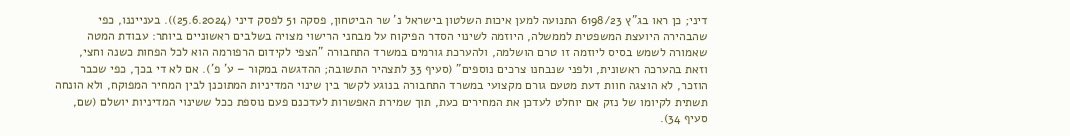דיני; כן ראו בג"ץ 6198/23 התנועה למען איכות השלטון בישראל נ' שר הביטחון, פסקה 51 לפסק דיני (25.6.2024)). בענייננו, כפי שהבהירה היועצת המשפטית לממשלה, היוזמה לשינוי הסדר הפיקוח על מבחני הרישוי מצויה בשלבים ראשוניים ביותר: עבודת המטה שאמורה לשמש בסיס ליוזמה זו טרם הושלמה, ולהערכת גורמים במשרד התחבורה "הצפי לקידום הרפורמה הוא לכל הפחות כשנה וחצי, וזאת בהערכה ראשונית, ולפני שנבחנו צרכים נוספים" (סעיף 33 לתצהיר התשובה; ההדגשה במקור – ע' פ'). אם לא די בכך, כפי שכבר הוזכר, לא הוצגה חוות דעת מטעם גורם מקצועי במשרד התחבורה בנוגע לקשר בין שינוי המדיניות המתוכנן לבין המחיר המפוקח, ולא הונחה תשתית לקיומו של נזק אם יוחלט לעדכן את המחירים כעת, תוך שמירת האפשרות לעדכנם פעם נוספת ככל ששינוי המדיניות יושלם (שם, סעיף 34).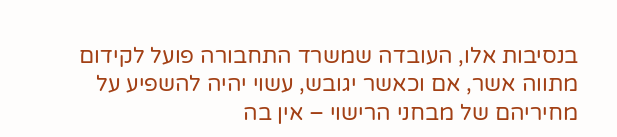בנסיבות אלו, העובדה שמשרד התחבורה פועל לקידום מתווה אשר, אם וכאשר יגובש, עשוי יהיה להשפיע על מחיריהם של מבחני הרישוי – אין בה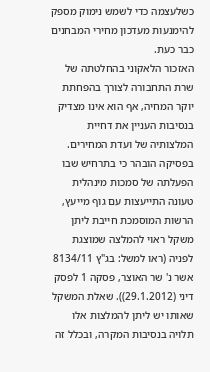כשלעצמה כדי לשמש נימוק מספק להימנעות מעדכון מחירי המבחנים כבר כעת.
האזכור הלאקוני בהחלטתה של שרת התחבורה לצורך בהפחתת יוקר המחיה, אף הוא אינו מצדיק בנסיבות העניין את דחיית המלצותיה של ועדת המחירים. בפסיקה הובהר כי בתרחיש שבו הפעלתה של סמכות מינהלית טעונה התייעצות עם גוף מייעץ, הרשות המוסמכת חייבת ליתן משקל ראוי להמלצה שמוצגת לפניה (ראו למשל: בג"ץ 8134/11 אשר נ' שר האוצר, פסקה 1 לפסק דיני (29.1.2012)). שאלת המשקל שאותו יש ליתן להמלצות אלו תלויה בנסיבות המקרה, ובכלל זה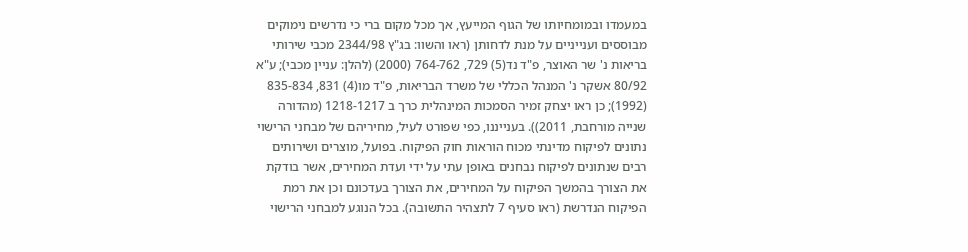במעמדו ובמומחיותו של הגוף המייעץ, אך מכל מקום ברי כי נדרשים נימוקים מבוססים וענייניים על מנת לדחותן (ראו והשוו: בג"ץ 2344/98 מכבי שירותי בריאות נ' שר האוצר, פ"ד נד(5) 729, 764-762 (2000) (להלן: עניין מכבי); ע"א 80/92 אשקר נ' המנהל הכללי של משרד הבריאות, פ"ד מו(4) 831, 835-834 (1992); כן ראו יצחק זמיר הסמכות המינהלית כרך ב 1218-1217 (מהדורה שנייה מורחבת, 2011)). בענייננו, כפי שפורט לעיל, מחיריהם של מבחני הרישוי נתונים לפיקוח מדינתי מכוח הוראות חוק הפיקוח. בפועל, מוצרים ושירותים רבים שנתונים לפיקוח נבחנים באופן עתי על ידי ועדת המחירים, אשר בודקת את הצורך בהמשך הפיקוח על המחירים, את הצורך בעדכונם וכן את רמת הפיקוח הנדרשת (ראו סעיף 7 לתצהיר התשובה). בכל הנוגע למבחני הרישוי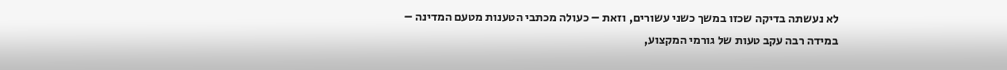לא נעשתה בדיקה שכזו במשך כשני עשורים, וזאת – כעולה מכתבי הטענות מטעם המדינה – במידה רבה עקב טעות של גורמי המקצוע,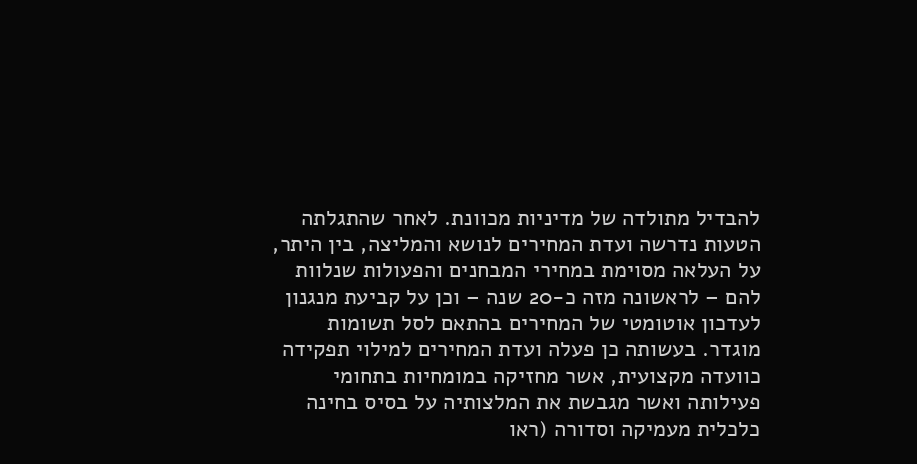להבדיל מתולדה של מדיניות מכוונת. לאחר שהתגלתה הטעות נדרשה ועדת המחירים לנושא והמליצה, בין היתר, על העלאה מסוימת במחירי המבחנים והפעולות שנלוות להם – לראשונה מזה כ-20 שנה – וכן על קביעת מנגנון לעדכון אוטומטי של המחירים בהתאם לסל תשומות מוגדר. בעשותה כן פעלה ועדת המחירים למילוי תפקידה כוועדה מקצועית, אשר מחזיקה במומחיות בתחומי פעילותה ואשר מגבשת את המלצותיה על בסיס בחינה כלכלית מעמיקה וסדורה (ראו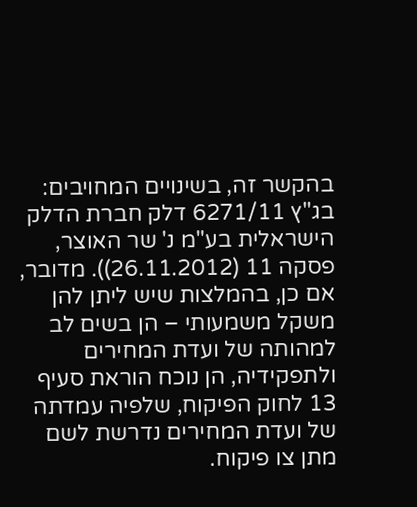בהקשר זה, בשינויים המחויבים: בג"ץ 6271/11 דלק חברת הדלק הישראלית בע"מ נ' שר האוצר, פסקה 11 (26.11.2012)). מדובר, אם כן, בהמלצות שיש ליתן להן משקל משמעותי – הן בשים לב למהותה של ועדת המחירים ולתפקידיה, הן נוכח הוראת סעיף 13 לחוק הפיקוח, שלפיה עמדתה של ועדת המחירים נדרשת לשם מתן צו פיקוח.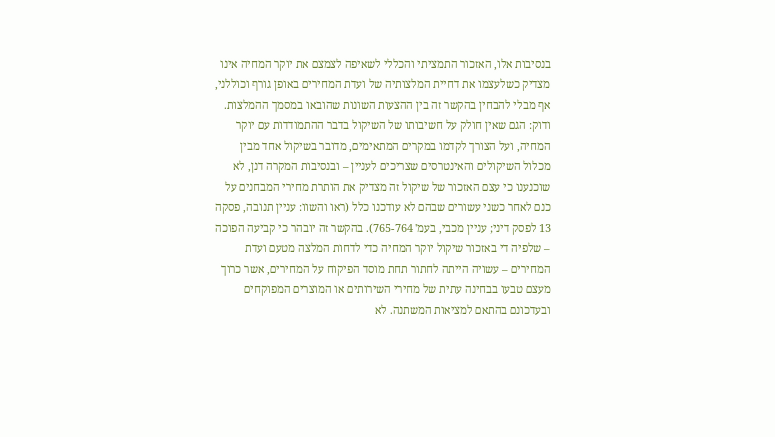בנסיבות אלו, האזכור התמציתי והכללי לשאיפה לצמצם את יוקר המחיה אינו מצדיק כשלעצמו את דחיית המלצותיה של ועדת המחירים באופן גורף וכוללני, אף מבלי להבחין בהקשר זה בין ההצעות השונות שהובאו במסמך ההמלצות.
ודוק: הגם שאין חולק על חשיבותו של השיקול בדבר ההתמודדות עם יוקר המחיה, ועל הצורך לקדמו במקרים המתאימים, מדובר בשיקול אחד מבין מכלול השיקולים והאינטרסים שצריכים לעניין – ובנסיבות המקרה דנן, לא שוכנענו כי עצם האזכור של שיקול זה מצדיק את הותרת מחירי המבחנים על כנם לאחר כשני עשורים שבהם לא עודכנו כלל (ראו והשוו: עניין תנובה, פסקה 13 לפסק דיני; עניין מכבי, בעמ' 765-764). בהקשר זה יובהר כי קביעה הפוכה – שלפיה די באזכור שיקול יוקר המחיה כדי לדחות המלצה מטעם ועדת המחירים – עשויה הייתה לחתור תחת מוסד הפיקוח על המחירים, אשר כרוך מעצם טבעו בבחינה עתית של מחירי השירותים או המוצרים המפוקחים ובעדכונם בהתאם למציאות המשתנה. לא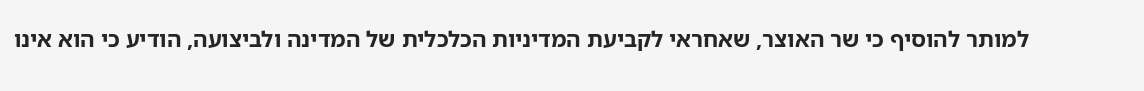למותר להוסיף כי שר האוצר, שאחראי לקביעת המדיניות הכלכלית של המדינה ולביצועה, הודיע כי הוא אינו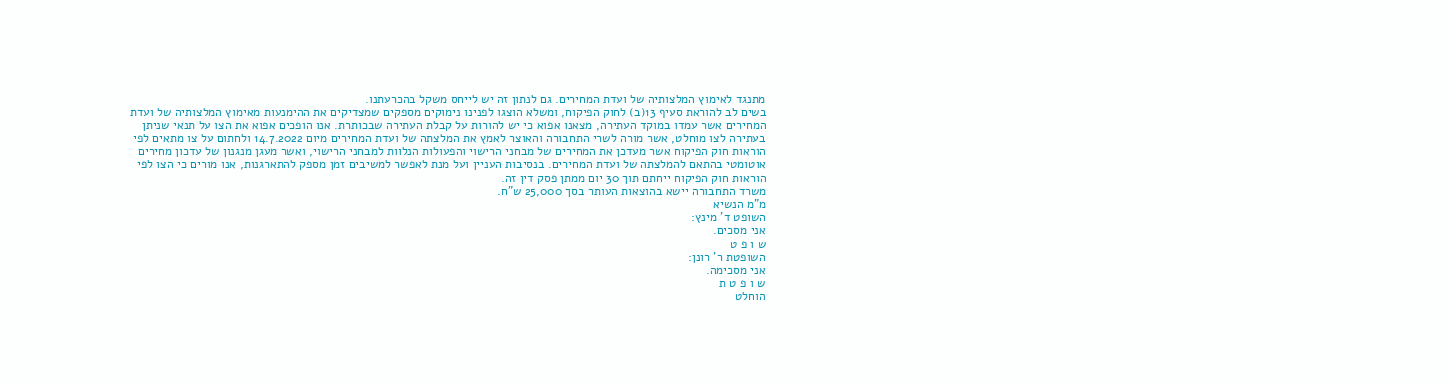מתנגד לאימוץ המלצותיה של ועדת המחירים. גם לנתון זה יש לייחס משקל בהכרעתנו.
בשים לב להוראת סעיף 13(ב) לחוק הפיקוח, ומשלא הוצגו לפנינו נימוקים מספקים שמצדיקים את ההימנעות מאימוץ המלצותיה של ועדת המחירים אשר עמדו במוקד העתירה, מצאנו אפוא כי יש להורות על קבלת העתירה שבכותרת. אנו הופכים אפוא את הצו על תנאי שניתן בעתירה לצו מוחלט, אשר מורה לשרי התחבורה והאוצר לאמץ את המלצתה של ועדת המחירים מיום 14.7.2022 ולחתום על צו מתאים לפי הוראות חוק הפיקוח אשר מעדכן את המחירים של מבחני הרישוי והפעולות הנלוות למבחני הרישוי, ואשר מעגן מנגנון של עדכון מחירים אוטומטי בהתאם להמלצתה של ועדת המחירים. בנסיבות העניין ועל מנת לאפשר למשיבים זמן מספק להתארגנות, אנו מורים כי הצו לפי הוראות חוק הפיקוח ייחתם תוך 30 יום ממתן פסק דין זה.
משרד התחבורה יישא בהוצאות העותר בסך 25,000 ש"ח.
מ"מ הנשיא
השופט ד' מינץ:
אני מסכים.
ש ו פ ט
השופטת ר' רונן:
אני מסכימה.
ש ו פ ט ת
הוחלט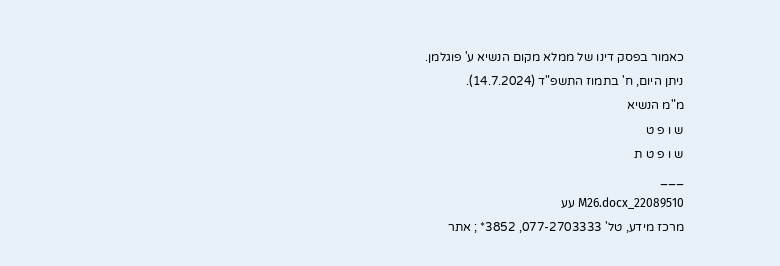כאמור בפסק דינו של ממלא מקום הנשיא ע' פוגלמן.
ניתן היום, ח' בתמוז התשפ"ד (14.7.2024).
מ"מ הנשיא
ש ו פ ט
ש ו פ ט ת
___
22089510_M26.docx עע
מרכז מידע, טל' 077-2703333, 3852* ; אתר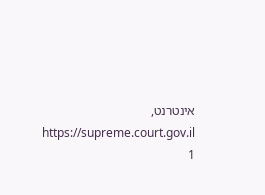אינטרנט, https://supreme.court.gov.il
1